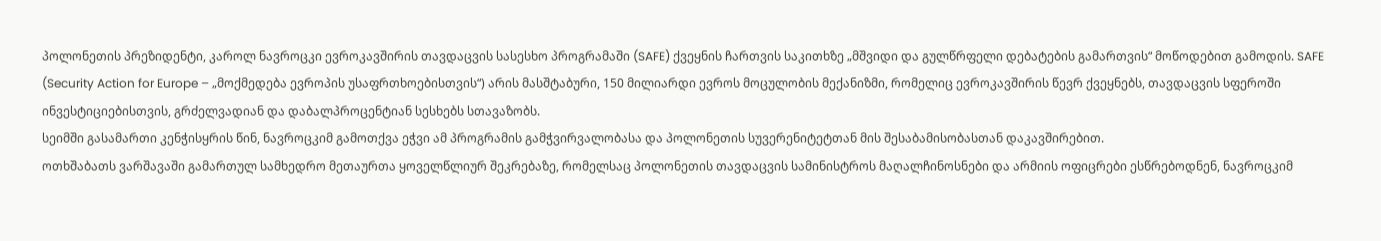პოლონეთის პრეზიდენტი, კაროლ ნავროცკი ევროკავშირის თავდაცვის სასესხო პროგრამაში (SAFE) ქვეყნის ჩართვის საკითხზე „მშვიდი და გულწრფელი დებატების გამართვის“ მოწოდებით გამოდის. SAFE (Security Action for Europe – „მოქმედება ევროპის უსაფრთხოებისთვის“) არის მასშტაბური, 150 მილიარდი ევროს მოცულობის მექანიზმი, რომელიც ევროკავშირის წევრ ქვეყნებს, თავდაცვის სფეროში ინვესტიციებისთვის, გრძელვადიან და დაბალპროცენტიან სესხებს სთავაზობს.
სეიმში გასამართი კენჭისყრის წინ, ნავროცკიმ გამოთქვა ეჭვი ამ პროგრამის გამჭვირვალობასა და პოლონეთის სუვერენიტეტთან მის შესაბამისობასთან დაკავშირებით.
ოთხშაბათს ვარშავაში გამართულ სამხედრო მეთაურთა ყოველწლიურ შეკრებაზე, რომელსაც პოლონეთის თავდაცვის სამინისტროს მაღალჩინოსნები და არმიის ოფიცრები ესწრებოდნენ, ნავროცკიმ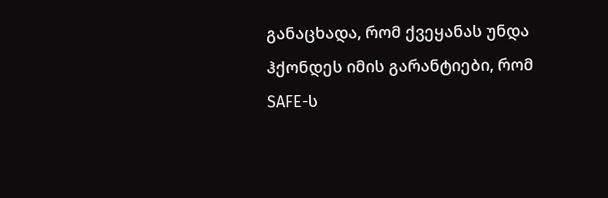განაცხადა, რომ ქვეყანას უნდა ჰქონდეს იმის გარანტიები, რომ SAFE-ს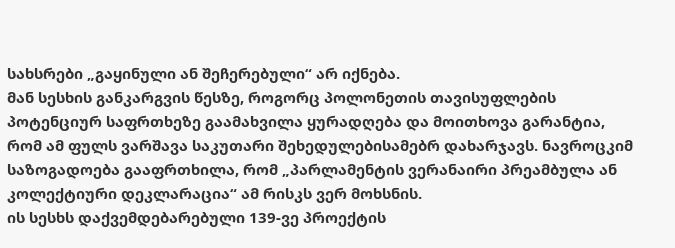სახსრები „გაყინული ან შეჩერებული“ არ იქნება.
მან სესხის განკარგვის წესზე, როგორც პოლონეთის თავისუფლების პოტენციურ საფრთხეზე გაამახვილა ყურადღება და მოითხოვა გარანტია, რომ ამ ფულს ვარშავა საკუთარი შეხედულებისამებრ დახარჯავს. ნავროცკიმ საზოგადოება გააფრთხილა, რომ „პარლამენტის ვერანაირი პრეამბულა ან კოლექტიური დეკლარაცია“ ამ რისკს ვერ მოხსნის.
ის სესხს დაქვემდებარებული 139-ვე პროექტის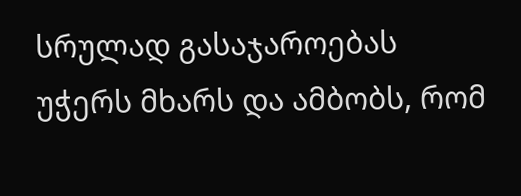სრულად გასაჯაროებას უჭერს მხარს და ამბობს, რომ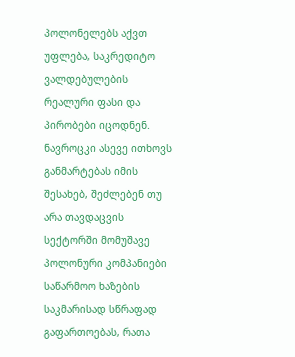პოლონელებს აქვთ უფლება, საკრედიტო ვალდებულების რეალური ფასი და პირობები იცოდნენ.
ნავროცკი ასევე ითხოვს განმარტებას იმის შესახებ, შეძლებენ თუ არა თავდაცვის სექტორში მომუშავე პოლონური კომპანიები საწარმოო ხაზების საკმარისად სწრაფად გაფართოებას, რათა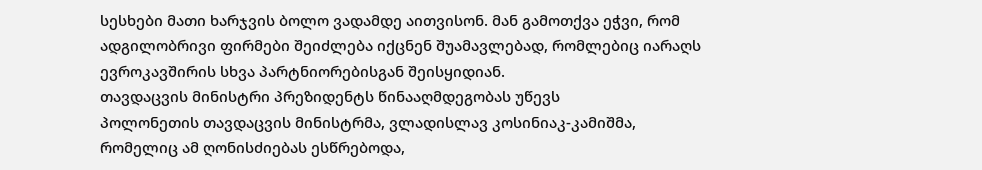სესხები მათი ხარჯვის ბოლო ვადამდე აითვისონ. მან გამოთქვა ეჭვი, რომ ადგილობრივი ფირმები შეიძლება იქცნენ შუამავლებად, რომლებიც იარაღს ევროკავშირის სხვა პარტნიორებისგან შეისყიდიან.
თავდაცვის მინისტრი პრეზიდენტს წინააღმდეგობას უწევს
პოლონეთის თავდაცვის მინისტრმა, ვლადისლავ კოსინიაკ-კამიშმა, რომელიც ამ ღონისძიებას ესწრებოდა,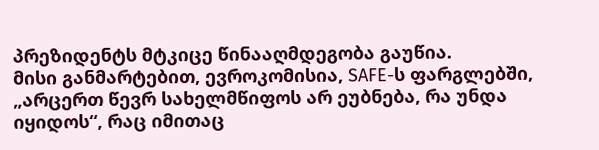პრეზიდენტს მტკიცე წინააღმდეგობა გაუწია.
მისი განმარტებით, ევროკომისია, SAFE-ს ფარგლებში, „არცერთ წევრ სახელმწიფოს არ ეუბნება, რა უნდა იყიდოს“, რაც იმითაც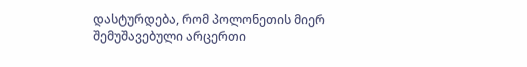დასტურდება, რომ პოლონეთის მიერ შემუშავებული არცერთი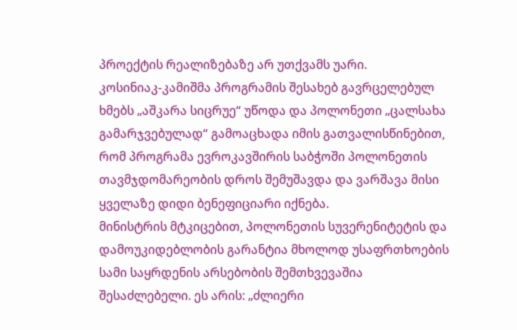პროექტის რეალიზებაზე არ უთქვამს უარი.
კოსინიაკ-კამიშმა პროგრამის შესახებ გავრცელებულ ხმებს „აშკარა სიცრუე“ უწოდა და პოლონეთი „ცალსახა გამარჯვებულად“ გამოაცხადა იმის გათვალისწინებით, რომ პროგრამა ევროკავშირის საბჭოში პოლონეთის თავმჯდომარეობის დროს შემუშავდა და ვარშავა მისი ყველაზე დიდი ბენეფიციარი იქნება.
მინისტრის მტკიცებით, პოლონეთის სუვერენიტეტის და დამოუკიდებლობის გარანტია მხოლოდ უსაფრთხოების სამი საყრდენის არსებობის შემთხვევაშია შესაძლებელი. ეს არის: „ძლიერი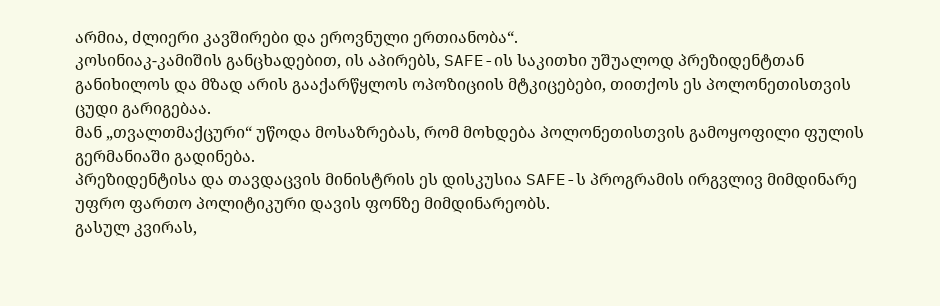არმია, ძლიერი კავშირები და ეროვნული ერთიანობა“.
კოსინიაკ-კამიშის განცხადებით, ის აპირებს, SAFE-ის საკითხი უშუალოდ პრეზიდენტთან განიხილოს და მზად არის გააქარწყლოს ოპოზიციის მტკიცებები, თითქოს ეს პოლონეთისთვის ცუდი გარიგებაა.
მან „თვალთმაქცური“ უწოდა მოსაზრებას, რომ მოხდება პოლონეთისთვის გამოყოფილი ფულის გერმანიაში გადინება.
პრეზიდენტისა და თავდაცვის მინისტრის ეს დისკუსია SAFE-ს პროგრამის ირგვლივ მიმდინარე უფრო ფართო პოლიტიკური დავის ფონზე მიმდინარეობს.
გასულ კვირას,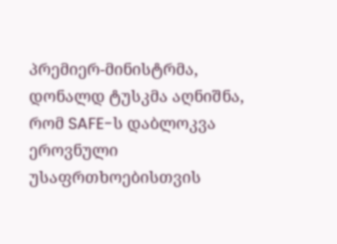პრემიერ-მინისტრმა, დონალდ ტუსკმა აღნიშნა, რომ SAFE-ს დაბლოკვა ეროვნული უსაფრთხოებისთვის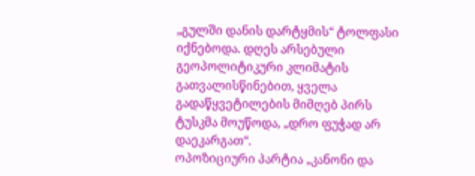„გულში დანის დარტყმის“ ტოლფასი იქნებოდა. დღეს არსებული გეოპოლიტიკური კლიმატის გათვალისწინებით, ყველა გადაწყვეტილების მიმღებ პირს ტუსკმა მოუწოდა, „დრო ფუჭად არ დაეკარგათ“.
ოპოზიციური პარტია „კანონი და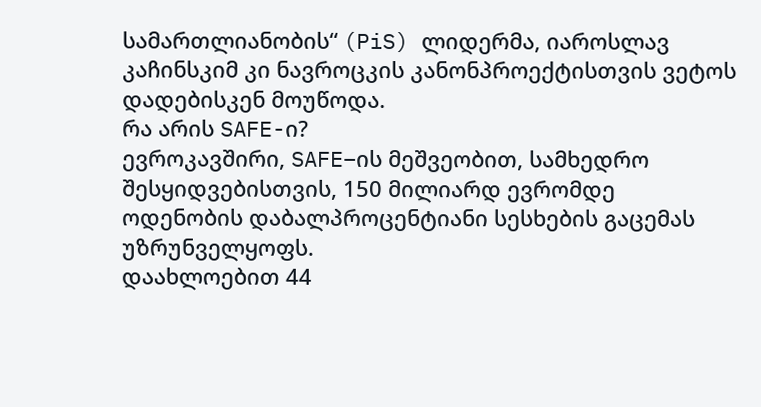სამართლიანობის“ (PiS) ლიდერმა, იაროსლავ კაჩინსკიმ კი ნავროცკის კანონპროექტისთვის ვეტოს დადებისკენ მოუწოდა.
რა არის SAFE-ი?
ევროკავშირი, SAFE–ის მეშვეობით, სამხედრო შესყიდვებისთვის, 150 მილიარდ ევრომდე ოდენობის დაბალპროცენტიანი სესხების გაცემას უზრუნველყოფს.
დაახლოებით 44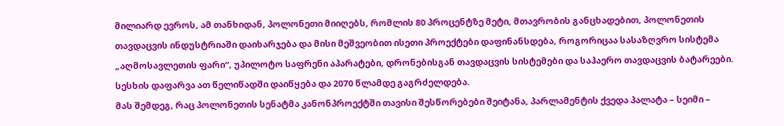მილიარდ ევროს, ამ თანხიდან, პოლონეთი მიიღებს, რომლის 80 პროცენტზე მეტი, მთავრობის განცხადებით, პოლონეთის თავდაცვის ინდუსტრიაში დაიხარჯება და მისი მეშვეობით ისეთი პროექტები დაფინანსდება, როგორიცაა სასაზღვრო სისტემა „აღმოსავლეთის ფარი“, უპილოტო საფრენი აპარატები, დრონებისგან თავდაცვის სისტემები და საჰაერო თავდაცვის ბატარეები.
სესხის დაფარვა ათ წელიწადში დაიწყება და 2070 წლამდე გაგრძელდება.
მას შემდეგ, რაც პოლონეთის სენატმა კანონპროექტში თავისი შესწორებები შეიტანა, პარლამენტის ქვედა პალატა – სეიმი –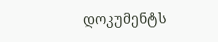დოკუმენტს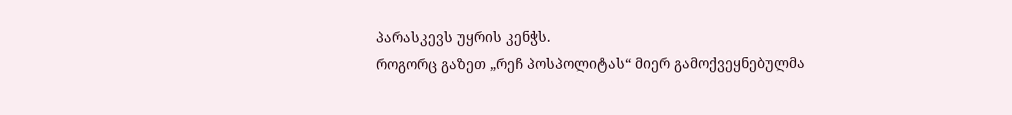პარასკევს უყრის კენჭს.
როგორც გაზეთ „რეჩ პოსპოლიტას“ მიერ გამოქვეყნებულმა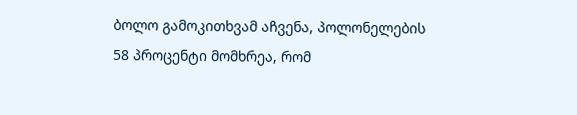ბოლო გამოკითხვამ აჩვენა, პოლონელების 58 პროცენტი მომხრეა, რომ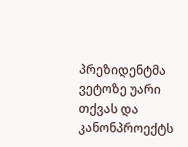პრეზიდენტმა ვეტოზე უარი თქვას და კანონპროექტს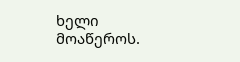ხელი მოაწეროს.